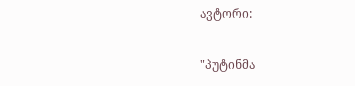ავტორი:

"პუტინმა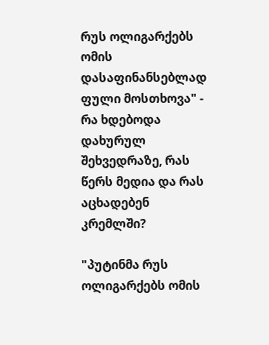რუს ოლიგარქებს ომის დასაფინანსებლად ფული მოსთხოვა" - რა ხდებოდა დახურულ შეხვედრაზე, რას წერს მედია და რას აცხადებენ კრემლში?

"პუტინმა რუს ოლიგარქებს ომის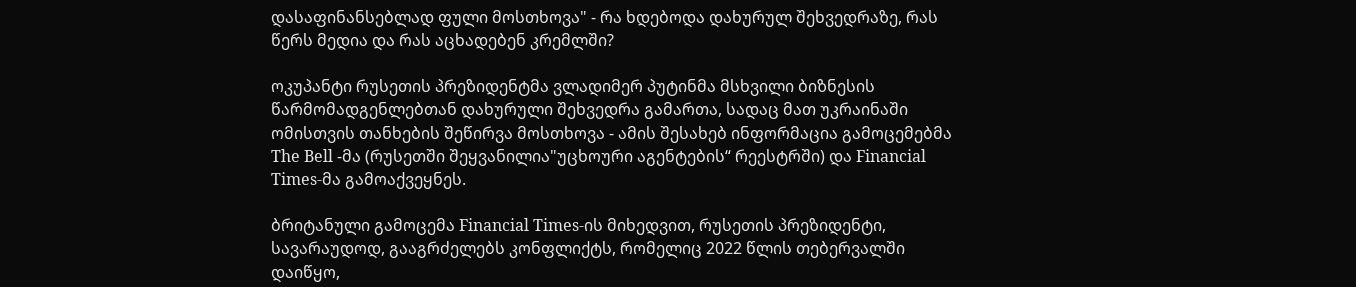დასაფინანსებლად ფული მოსთხოვა" - რა ხდებოდა დახურულ შეხვედრაზე, რას წერს მედია და რას აცხადებენ კრემლში?

ოკუპანტი რუსეთის პრეზიდენტმა ვლადიმერ პუტინმა მსხვილი ბიზნესის წარმომადგენლებთან დახურული შეხვედრა გამართა, სადაც მათ უკრაინაში ომისთვის თანხების შეწირვა მოსთხოვა - ამის შესახებ ინფორმაცია გამოცემებმა The Bell -მა (რუსეთში შეყვანილია"უცხოური აგენტების“ რეესტრში) და Financial Times-მა გამოაქვეყნეს.

ბრიტანული გამოცემა Financial Times-ის მიხედვით, რუსეთის პრეზიდენტი, სავარაუდოდ, გააგრძელებს კონფლიქტს, რომელიც 2022 წლის თებერვალში დაიწყო,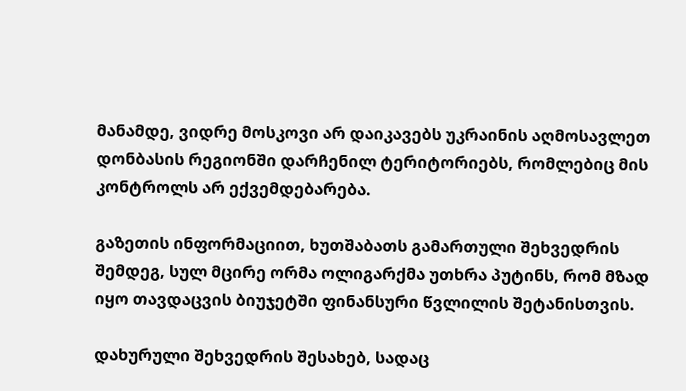მანამდე, ვიდრე მოსკოვი არ დაიკავებს უკრაინის აღმოსავლეთ დონბასის რეგიონში დარჩენილ ტერიტორიებს, რომლებიც მის კონტროლს არ ექვემდებარება.

გაზეთის ინფორმაციით, ხუთშაბათს გამართული შეხვედრის შემდეგ, სულ მცირე ორმა ოლიგარქმა უთხრა პუტინს, რომ მზად იყო თავდაცვის ბიუჯეტში ფინანსური წვლილის შეტანისთვის.

დახურული შეხვედრის შესახებ, სადაც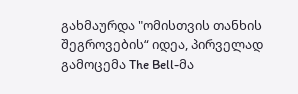გახმაურდა "ომისთვის თანხის შეგროვების“ იდეა, პირველად გამოცემა The Bell-მა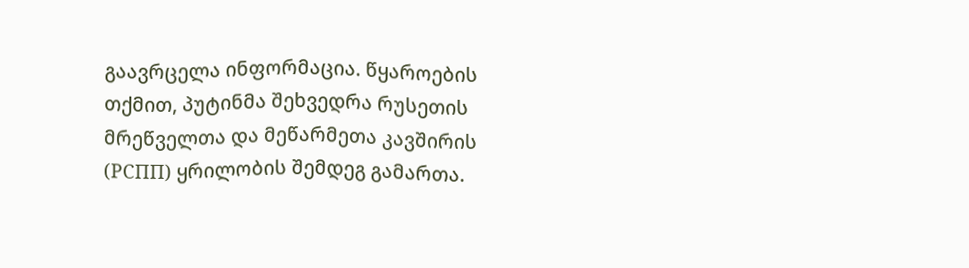გაავრცელა ინფორმაცია. წყაროების თქმით, პუტინმა შეხვედრა რუსეთის მრეწველთა და მეწარმეთა კავშირის (РСПП) ყრილობის შემდეგ გამართა.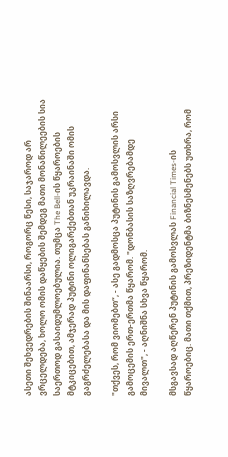ასეთი შეხვედრების შინაარსი, როგორც წესი, საჯაროდ არ ვრცელდება, ხოლო ომის დაწყების შემდეგ მათი მონაწილეების სია საერთოდ გასაიდუმლოებულია. თუმცა The Bell-ის წყაროების მტკიცებით, ამჯერად პუტინი ოლიგარქებთან უკრაინაში ომის გაგრძელებასა და მის დაფინანსებას განიხილავდა.

"თქვეს, რომ ვიომებთ“, - ასე გადმოსცა პუტინის გამოსვლის არსი გამოცემის ერთ-ერთმა წყარომ. "დონბასის საზღვრებამდე მივალთ", - აღნიშნა სხვა წყარომ.

მსგავსად აღწერენ პუტინის გამოსვლას Financial Times-ის წყაროებიც. მათი თქმით, პრეზიდენტმა ბიზნესმენებს უთხრა, რომ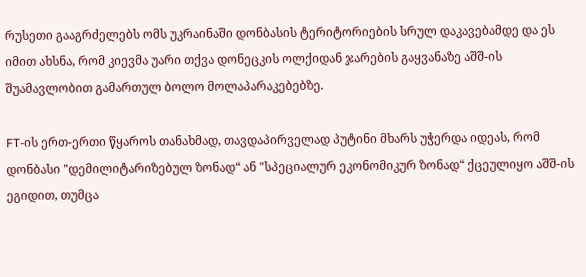რუსეთი გააგრძელებს ომს უკრაინაში დონბასის ტერიტორიების სრულ დაკავებამდე და ეს იმით ახსნა, რომ კიევმა უარი თქვა დონეცკის ოლქიდან ჯარების გაყვანაზე აშშ-ის შუამავლობით გამართულ ბოლო მოლაპარაკებებზე.

FT-ის ერთ-ერთი წყაროს თანახმად, თავდაპირველად პუტინი მხარს უჭერდა იდეას, რომ დონბასი "დემილიტარიზებულ ზონად“ ან "სპეციალურ ეკონომიკურ ზონად“ ქცეულიყო აშშ-ის ეგიდით, თუმცა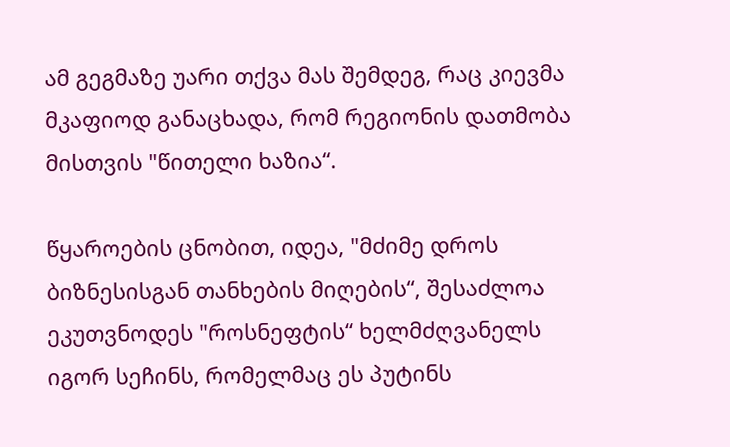ამ გეგმაზე უარი თქვა მას შემდეგ, რაც კიევმა მკაფიოდ განაცხადა, რომ რეგიონის დათმობა მისთვის "წითელი ხაზია“.

წყაროების ცნობით, იდეა, "მძიმე დროს ბიზნესისგან თანხების მიღების“, შესაძლოა ეკუთვნოდეს "როსნეფტის“ ხელმძღვანელს იგორ სეჩინს, რომელმაც ეს პუტინს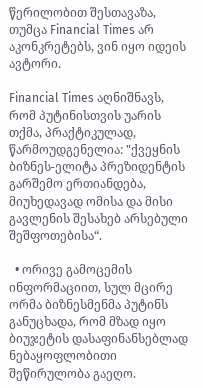წერილობით შესთავაზა, თუმცა Financial Times არ აკონკრეტებს, ვინ იყო იდეის ავტორი.

Financial Times აღნიშნავს, რომ პუტინისთვის უარის თქმა, პრაქტიკულად, წარმოუდგენელია: "ქვეყნის ბიზნეს-ელიტა პრეზიდენტის გარშემო ერთიანდება, მიუხედავად ომისა და მისი გავლენის შესახებ არსებული შეშფოთებისა“.

  • ორივე გამოცემის ინფორმაციით, სულ მცირე ორმა ბიზნესმენმა პუტინს განუცხადა, რომ მზად იყო ბიუჯეტის დასაფინანსებლად ნებაყოფლობითი შეწირულობა გაეღო.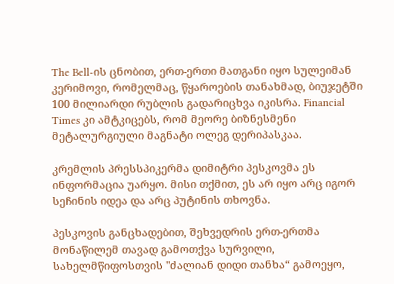The Bell-ის ცნობით, ერთ-ერთი მათგანი იყო სულეიმან კერიმოვი, რომელმაც, წყაროების თანახმად, ბიუჯეტში 100 მილიარდი რუბლის გადარიცხვა იკისრა. Financial Times კი ამტკიცებს, რომ მეორე ბიზნესმენი მეტალურგიული მაგნატი ოლეგ დერიპასკაა.

კრემლის პრესსპიკერმა დიმიტრი პესკოვმა ეს ინფორმაცია უარყო. მისი თქმით, ეს არ იყო არც იგორ სეჩინის იდეა და არც პუტინის თხოვნა.

პესკოვის განცხადებით, შეხვედრის ერთ-ერთმა მონაწილემ თავად გამოთქვა სურვილი, სახელმწიფოსთვის "ძალიან დიდი თანხა“ გამოეყო,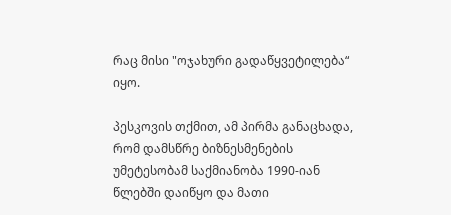რაც მისი "ოჯახური გადაწყვეტილება“ იყო.

პესკოვის თქმით, ამ პირმა განაცხადა, რომ დამსწრე ბიზნესმენების უმეტესობამ საქმიანობა 1990-იან წლებში დაიწყო და მათი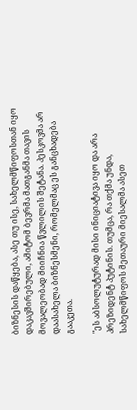ბიზნესის დაწყება, ასე თუ ისე, სახელმწიფოსთან იყო დაკავშირებული, ამიტომ ბევრმა მათგანმა თავის მოვალეობად მიიჩნია წვლილის შეტანა. პესკოვმა არ დაასახელა ბიზნესმენი, რომელმაც ეს განცხადება გააკეთა.

"ეს აბსოლუტურად მისი ინიციატივა იყო და არა პრეზიდენტ პუტინის. თუმცა, რა თქმა უნდა, სახელმწიფოს მეთაური მიესალმა ასეთ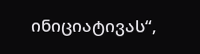ინიციატივას“,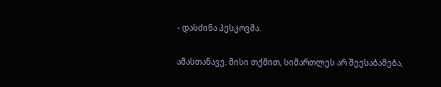- დასძინა პესკოვმა.

ამასთანავე, მისი თქმით, სიმართლეს არ შეესაბამება,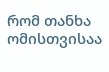რომ თანხა ომისთვისაა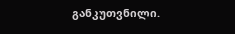განკუთვნილი.